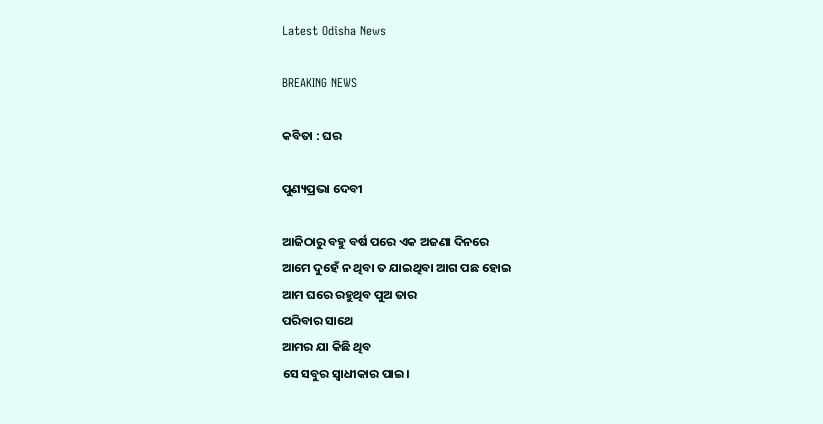Latest Odisha News

BREAKING NEWS

କବିତା : ଘର

ପୁଣ୍ୟପ୍ରଭା ଦେବୀ

ଆଜିଠାରୁ ବହୁ ବର୍ଷ ପରେ ଏକ ଅଜଣା ଦିନରେ
ଆମେ ଦୁହେଁ ନ ଥିବା ତ ଯାଇଥିବା ଆଗ ପଛ ହୋଇ
ଆମ ଘରେ ରହୁଥିବ ପୁଅ ତାର
ପରିବାର ସାଥେ
ଆମର ଯା କିଛି ଥିବ
ସେ ସବୁର ସ୍ବାଧୀକାର ପାଇ।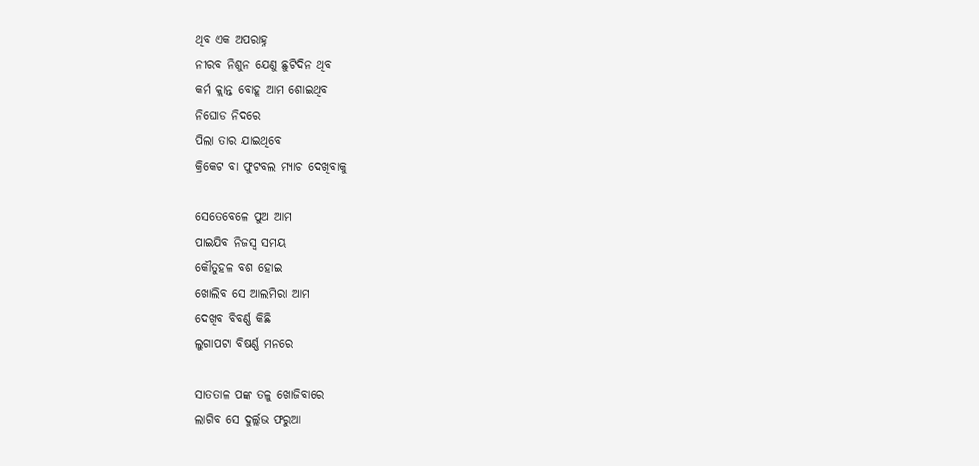ଥିବ ଏକ ଅପରାହ୍ନ
ନୀରବ ନିଶୁନ ଯେଣୁ ଛୁଟିଦିନ ଥିବ
କର୍ମ କ୍ଲାନ୍ତ ବୋହୂ ଆମ ଶୋଇଥିବ
ନିଘୋଡ ନିଦରେ
ପିଲା ତାର ଯାଇଥିବେ
କ୍ରିକେଟ ବା ଫୁଟବଲ ମ୍ଯାଚ ଦେଖିବାକୁ

ସେତେବେଳେ ପୁଅ ଆମ
ପାଇଯିବ ନିଜସ୍ବ ସମୟ
କୌତୁହଳ ବଶ ହୋଇ
ଖୋଲିବ ସେ ଆଲମିରା ଆମ
ଦେଖିବ ବିବର୍ଣ୍ଣ କିଛି
ଲୁଗାପଟା ବିଷର୍ଣ୍ଣ ମନରେ

ସାତତାଳ ପଙ୍କ ତଳୁ ଖୋଜିବାରେ
ଲାଗିବ ସେ ଦୁର୍ଲ୍ଲଭ ଫରୁଆ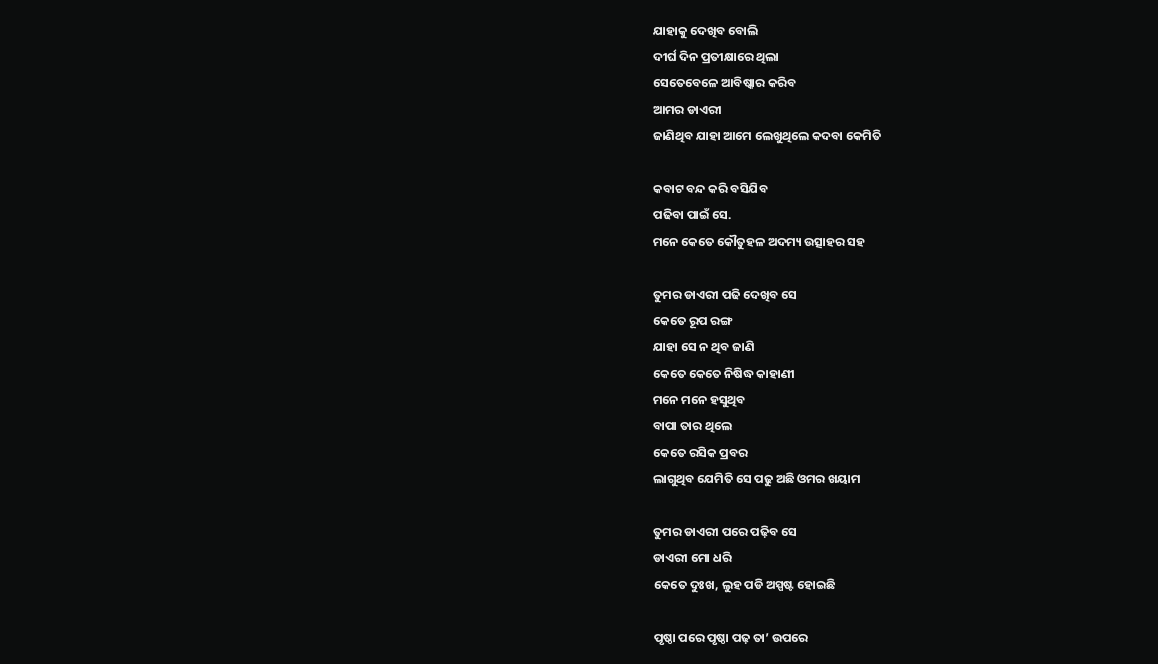ଯାହାକୁ ଦେଖିବ ବୋଲି
ଦୀର୍ଘ ଦିନ ପ୍ରତୀକ୍ଷାରେ ଥିଲା
ସେତେବେଳେ ଆବିଷ୍କାର କରିବ
ଆମର ଡାଏରୀ
ଜାଣିଥିବ ଯାହା ଆମେ ଲେଖୁଥିଲେ କଦବା କେମିତି

କବାଟ ବନ୍ଦ କରି ବସିଯିବ
ପଢିବା ପାଇଁ ସେ.
ମନେ କେତେ କୌତୁହଳ ଅଦମ୍ୟ ଉତ୍ସାହର ସହ

ତୁମର ଡାଏରୀ ପଢି ଦେଖିବ ସେ
କେତେ ରୂପ ରଙ୍ଗ
ଯାହା ସେ ନ ଥିବ ଜାଣି
କେତେ କେତେ ନିଷିଦ୍ଧ କାହାଣୀ
ମନେ ମନେ ହସୁଥିବ
ବାପା ତାର ଥିଲେ
କେତେ ରସିକ ପ୍ରବର
ଲାଗୁଥିବ ଯେମିତି ସେ ପଢୁ ଅଛି ଓମର ଖୟାମ

ତୁମର ଡାଏରୀ ପରେ ପଢ଼ିବ ସେ
ଡାଏରୀ ମୋ ଧରି
କେତେ ଦୁଃଖ, ଲୁହ ପଡି ଅସ୍ପଷ୍ଟ ହୋଇଛି

ପୃଷ୍ଠା ପରେ ପୃଷ୍ଠା ପଢ଼ ତା’ ଉପରେ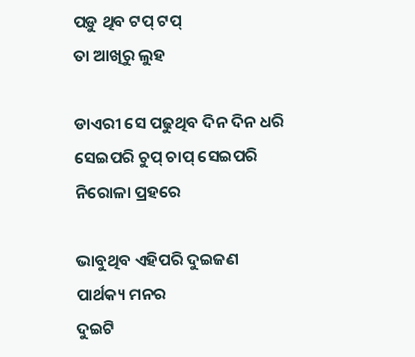ପଡ଼ୁ ଥିବ ଟପ୍ ଟପ୍
ତା ଆଖିରୁ ଲୁହ

ଡାଏରୀ ସେ ପଢୁଥିବ ଦିନ ଦିନ ଧରି
ସେଇପରି ଚୁପ୍ ଚାପ୍ ସେଇପରି
ନିରୋଳା ପ୍ରହରେ

ଭାବୁଥିବ ଏହିପରି ଦୁଇଜଣ
ପାର୍ଥକ୍ୟ ମନର
ଦୁଇଟି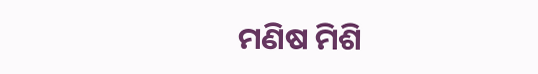ମଣିଷ ମିଶି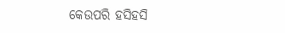କେଉପରି ହସିହସି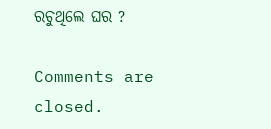ରଚୁଥିଲେ ଘର ?

Comments are closed.